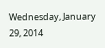Wednesday, January 29, 2014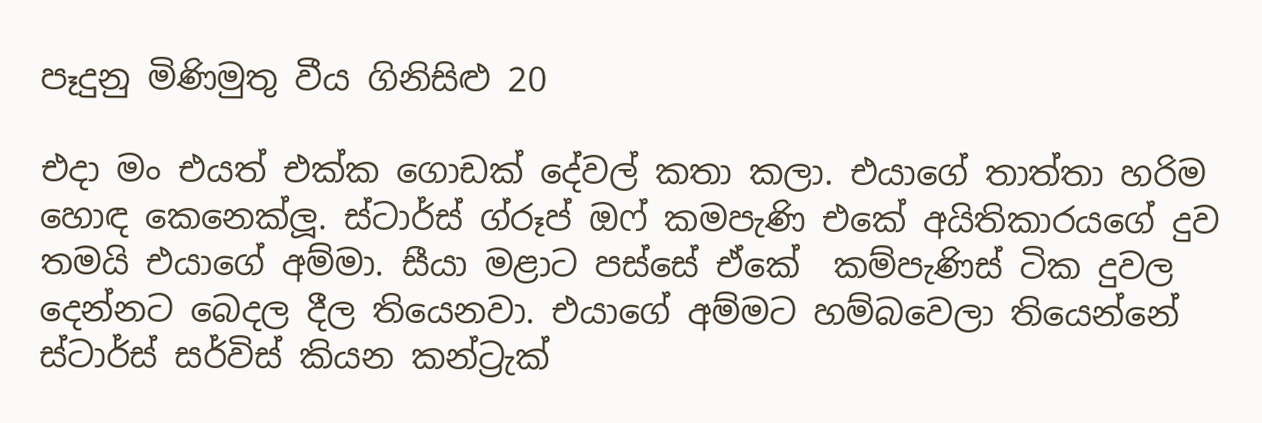පෑදුනු මිණිමුතු වීය ගිනිසිළු 20

එදා මං එයත් එක්ක ගොඩක් දේවල් කතා කලා. එයාගේ තාත්තා හරිම හොඳ කෙනෙක්ලූ. ස්ටාර්ස් ග්රූප් ඔෆ් කමපැණි එකේ අයිතිකාරයගේ දුව තමයි එයාගේ අම්මා. සීයා මළාට පස්සේ ඒකේ  කම්පැණිස් ටික දුවල දෙන්නට බෙදල දීල තියෙනවා. එයාගේ අම්මට හම්බවෙලා තියෙන්නේ ස්ටාර්ස් සර්විස් කියන කන්ට්‍රැක්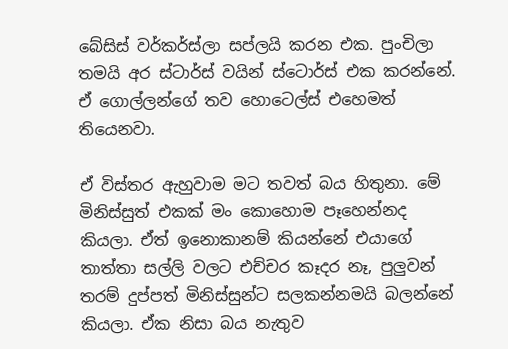බේසිස් වර්කර්ස්ලා සප්ලයි කරන එක. පුංචිලා තමයි අර ස්ටාර්ස් වයින් ස්ටොර්ස් එක කරන්නේ. ඒ ගොල්ලන්ගේ තව හොටෙල්ස් එහෙමත් තියෙනවා.

ඒ විස්තර ඇහුවාම මට තවත් බය හිතුනා. මේ මිනිස්සුත් එකක් මං කොහොම පෑහෙන්නද කියලා. ඒත් ඉනොකානම් කියන්නේ එයාගේ තාත්තා සල්ලි වලට එච්චර කෑදර නෑ, පුලුවන් තරම් දුප්පත් මිනිස්සුන්ට සලකන්නමයි බලන්නේ කියලා. ඒක නිසා බය නැතුව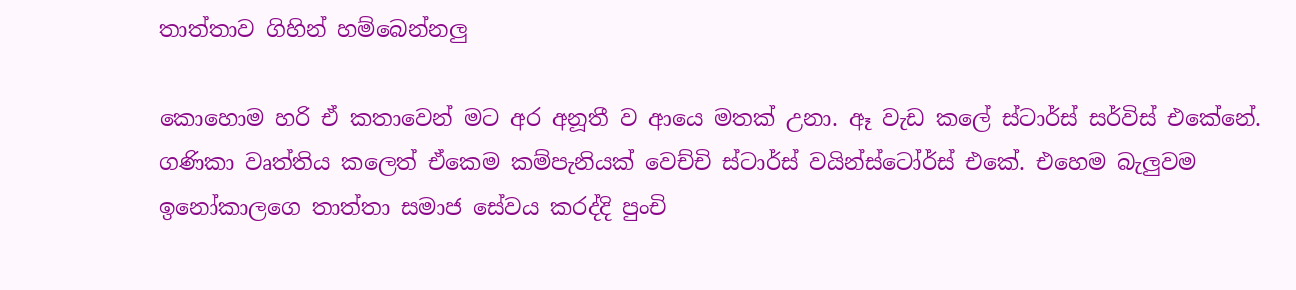තාත්තාව ගිහින් හම්බෙන්නලු

කොහොම හරි ඒ කතාවෙන් මට අර අනූතී ව ආයෙ මතක් උනා. ඈ වැඩ කලේ ස්ටාර්ස් සර්විස් එකේනේ. ගණිකා වෘත්තිය කලෙත් ඒකෙම කම්පැනියක් වෙච්චි ස්ටාර්ස් වයින්ස්ටෝර්ස් එකේ. එහෙම බැලුවම ඉනෝකාලගෙ තාත්තා සමාජ සේවය කරද්දි පුංචි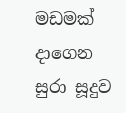මඩමක් දාගෙන සුරා සූදුව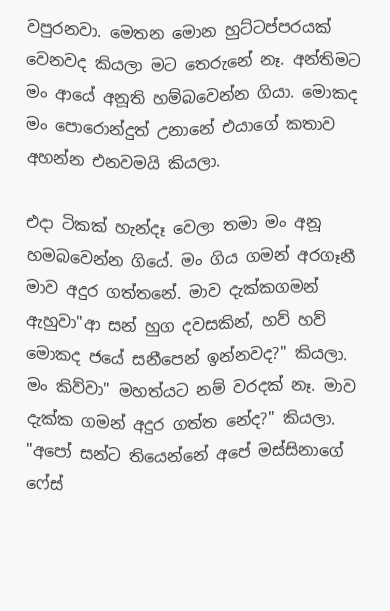වපුරනවා. මෙතන මොන හුට්ටප්පරයක් වෙනවද කියලා මට තෙරුනේ නෑ. අන්තිමට මං ආයේ අනූති හම්බවෙන්න ගියා. මොකද මං පොරොන්දුත් උනානේ එයාගේ කතාව අහන්න එනවමයි කියලා.

එදා ටිකක් හැන්දෑ වෙලා තමා මං අනූ හමබවෙන්න ගියේ. මං ගිය ගමන් අරගෑනී මාව අදුර ගත්තනේ. මාව දැක්කගමන් ඇහුවා"ආ සන් හුග දවසකින්, හව් හව් මොකද ජයේ සනීපෙන් ඉන්නවද?" කියලා.
මං කිව්වා" මහත්යට නම් වරදක් නෑ. මාව දැක්ක ගමන් අදුර ගත්ත නේද?" කියලා.
"අපෝ සන්ට තියෙන්නේ අපේ මස්සිනාගේ ෆේස්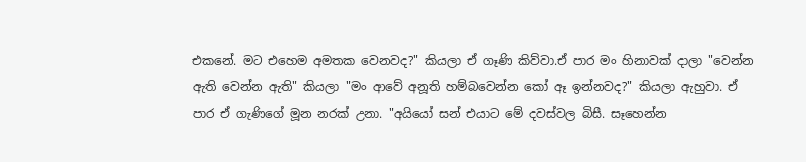එකනේ. මට එහෙම අමතක වෙනවද?" කියලා ඒ ගෑණි කිව්වා.ඒ පාර මං හිනාවක් දාලා "වෙන්න ඇති වෙන්න ඇති" කියලා "මං ආවේ අනූති හම්බවෙන්න කෝ ඈ ඉන්නවද?" කියලා ඇහුවා. ඒ පාර ඒ ගැණිගේ මූන නරක් උනා. "අයියෝ සන් එයාට මේ දවස්වල බිසී. සෑහෙන්න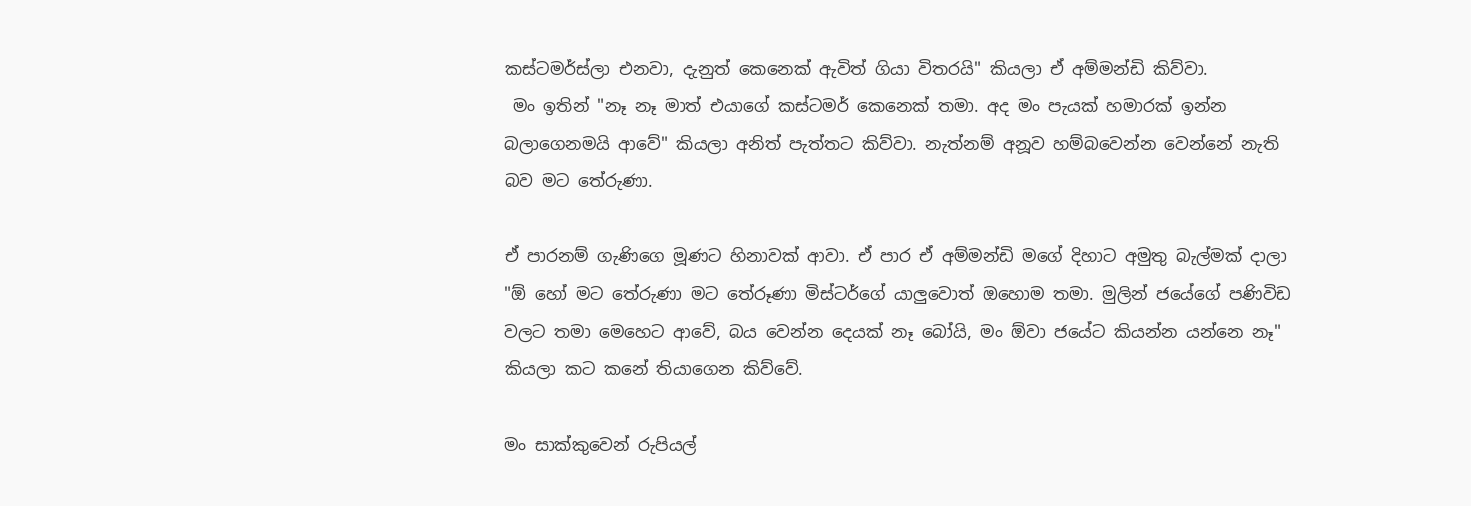කස්ටමර්ස්ලා එනවා, දැනුත් කෙනෙක් ඇවිත් ගියා විතරයි" කියලා ඒ අම්මන්ඩි කිව්වා.
 මං ඉතින් "නෑ නෑ මාත් එයාගේ කස්ටමර් කෙනෙක් තමා. අද මං පැයක් හමාරක් ඉන්න බලාගෙනමයි ආවේ" කියලා අනිත් පැත්තට කිව්වා. නැත්නම් අනූව හම්බවෙන්න වෙන්නේ නැති බව මට තේරුණා.

ඒ පාරනම් ගැණිගෙ මූණට හිනාවක් ආවා. ඒ පාර ඒ අම්මන්ඩි මගේ දිහාට අමුතු බැල්මක් දාලා "ඕ හෝ මට තේරුණා මට තේරූණා මිස්ටර්ගේ යාලුවොත් ඔහොම තමා. මුලින් ජයේගේ පණිවිඩ වලට තමා මෙහෙට ආවේ, බය වෙන්න දෙයක් නෑ බෝයි, මං ඕවා ජයේට කියන්න යන්නෙ නෑ" කියලා කට කනේ තියාගෙන කිව්වේ.

මං සාක්කුවෙන් රුපියල්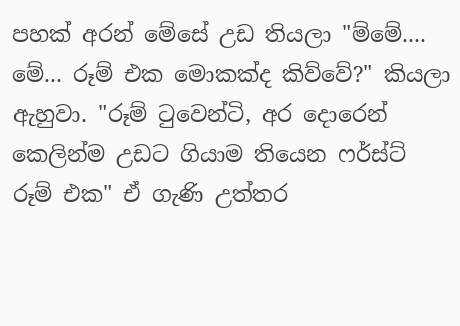පහක් අරන් මේසේ උඩ තියලා "ම්මේ.... මේ... රූම් එක මොකක්ද කිව්වේ?" කියලා ඇහුවා. "රූම් ටුවෙන්ටි, අර දොරෙන් කෙලින්ම උඩට ගියාම තියෙන ෆර්ස්ට් රූම් එක" ඒ ගැණි උත්තර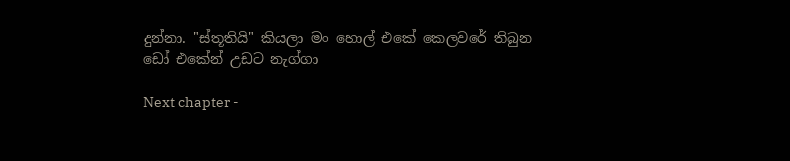දුන්නා. "ස්තූතියි" කියලා මං හොල් එකේ කෙලවරේ තිබුන ඩෝ එකේන් උඩට නැග්ගා

Next chapter -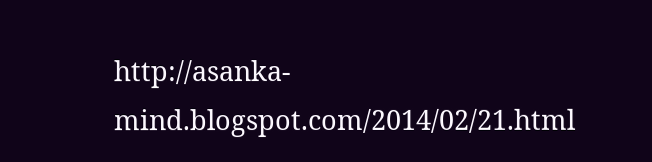http://asanka-mind.blogspot.com/2014/02/21.html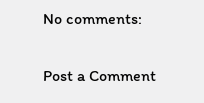No comments:

Post a Comment